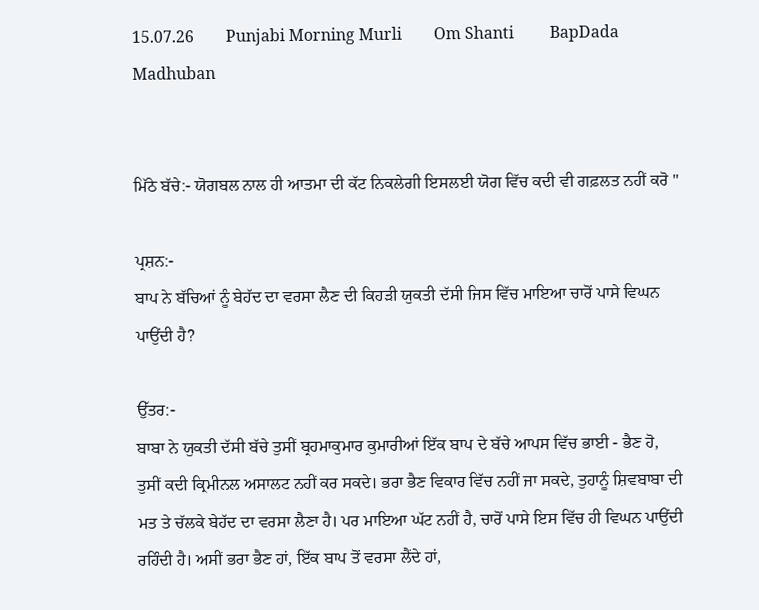15.07.26        Punjabi Morning Murli        Om Shanti         BapDada         Madhuban


ਮਿੱਠੇ ਬੱਚੇ:- ਯੋਗਬਲ ਨਾਲ ਹੀ ਆਤਮਾ ਦੀ ਕੱਟ ਨਿਕਲੇਗੀ ਇਸਲਈ ਯੋਗ ਵਿੱਚ ਕਦੀ ਵੀ ਗਫ਼ਲਤ ਨਹੀਂ ਕਰੋ "

ਪ੍ਰਸ਼ਨ:-
ਬਾਪ ਨੇ ਬੱਚਿਆਂ ਨੂੰ ਬੇਹੱਦ ਦਾ ਵਰਸਾ ਲੈਣ ਦੀ ਕਿਹੜੀ ਯੁਕਤੀ ਦੱਸੀ ਜਿਸ ਵਿੱਚ ਮਾਇਆ ਚਾਰੋਂ ਪਾਸੇ ਵਿਘਨ ਪਾਉਂਦੀ ਹੈ?

ਉੱਤਰ:-
ਬਾਬਾ ਨੇ ਯੁਕਤੀ ਦੱਸੀ ਬੱਚੇ ਤੁਸੀਂ ਬ੍ਰਹਮਾਕੁਮਾਰ ਕੁਮਾਰੀਆਂ ਇੱਕ ਬਾਪ ਦੇ ਬੱਚੇ ਆਪਸ ਵਿੱਚ ਭਾਈ - ਭੈਣ ਹੋ, ਤੁਸੀਂ ਕਦੀ ਕ੍ਰਿਮੀਨਲ ਅਸਾਲਟ ਨਹੀਂ ਕਰ ਸਕਦੇ। ਭਰਾ ਭੈਣ ਵਿਕਾਰ ਵਿੱਚ ਨਹੀਂ ਜਾ ਸਕਦੇ, ਤੁਹਾਨੂੰ ਸ਼ਿਵਬਾਬਾ ਦੀ ਮਤ ਤੇ ਚੱਲਕੇ ਬੇਹੱਦ ਦਾ ਵਰਸਾ ਲੈਣਾ ਹੈ। ਪਰ ਮਾਇਆ ਘੱਟ ਨਹੀਂ ਹੈ, ਚਾਰੋਂ ਪਾਸੇ ਇਸ ਵਿੱਚ ਹੀ ਵਿਘਨ ਪਾਉਂਦੀ ਰਹਿੰਦੀ ਹੈ। ਅਸੀਂ ਭਰਾ ਭੈਣ ਹਾਂ, ਇੱਕ ਬਾਪ ਤੋਂ ਵਰਸਾ ਲੈਂਦੇ ਹਾਂ,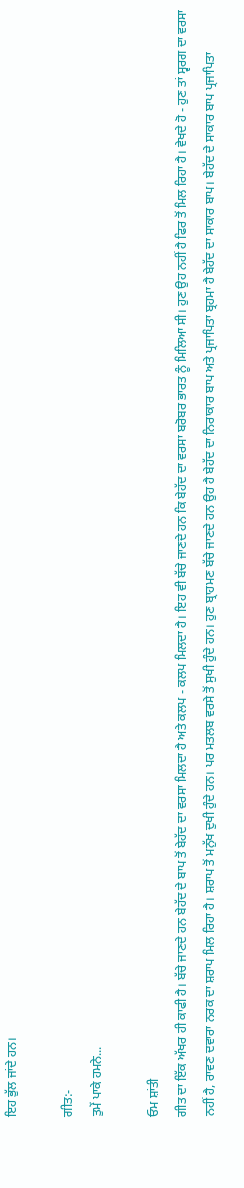ਇਹ ਭੁੱਲ ਜਾਂਦੇ ਹਨ।

ਗੀਤ:-
ਤੁਮੇਂ ਪਾਕੇ ਹਮਨੇ...

ਓਮ ਸ਼ਾਂਤੀ
ਗੀਤ ਦਾ ਇੱਕ ਅੱਖਰ ਹੀ ਕਾਫੀ ਹੈ। ਬੱਚੇ ਜਾਣਦੇ ਹਨ ਬੇਹੱਦ ਦੇ ਬਾਪ ਤੋਂ ਬੇਹੱਦ ਦਾ ਵਰਸਾ ਮਿਲਦਾ ਹੈ ਅਤੇ ਕਲਪ - ਕਲਪ ਮਿਲਦਾ ਹੈ। ਇਹ ਵੀ ਬੱਚੇ ਜਾਣਦੇ ਹਨ ਕਿ ਬੇਹੱਦ ਦਾ ਵਰਸਾ ਬਰੋਬਰ ਭਾਰਤ ਨੂੰ ਮਿਲਿਆ ਸੀ। ਹੁਣ ਉਹ ਨਹੀਂ ਹੈ ਫਿਰ ਤੋਂ ਮਿਲ ਰਿਹਾ ਹੈ। ਵੇਖਦੇ ਹੋ - ਹੁਣ ਤਾਂ ਸ੍ਵਰਗ ਦਾ ਵਰਸਾ ਨਹੀਂ ਹੈ, ਰਾਵਣ ਦਵਾਰਾ ਨਰਕ ਦਾ ਸ਼ਰਾਪ ਮਿਲ ਰਿਹਾ ਹੈ। ਸ਼ਰਾਪ ਤੋਂ ਮਨੁੱਖ ਦੁਖੀ ਹੁੰਦੇ ਹਨ। ਪਰ ਮਤਲਬ ਵਰਸੇ ਤੋਂ ਸੁਖੀ ਹੁੰਦੇ ਹਨ। ਹੁਣ ਬ੍ਰਾਹਮਣ ਬੱਚੇ ਜਾਣਦੇ ਹਨ ਉਹ ਹੈ ਬੇਹੱਦ ਦਾ ਨਿਰਾਕਾਰ ਬਾਪ ਅਤੇ ਪ੍ਰਜਾਪਿਤਾ ਬ੍ਰਹਮਾ ਹੈ ਬੇਹੱਦ ਦਾ ਸਾਕਾਰ ਬਾਪ। ਬੇਹੱਦ ਦੇ ਸਾਕਾਰ ਬਾਪ ਪ੍ਰਜਾਪਿਤਾ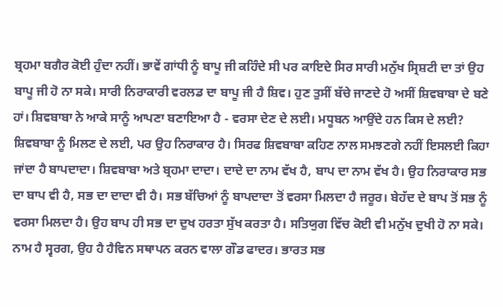ਬ੍ਰਹਮਾ ਬਗੈਰ ਕੋਈ ਹੁੰਦਾ ਨਹੀਂ। ਭਾਵੇਂ ਗਾਂਧੀ ਨੂੰ ਬਾਪੂ ਜੀ ਕਹਿੰਦੇ ਸੀ ਪਰ ਕਾਇਦੇ ਸਿਰ ਸਾਰੀ ਮਨੁੱਖ ਸ੍ਰਿਸ਼ਟੀ ਦਾ ਤਾਂ ਉਹ ਬਾਪੂ ਜੀ ਹੋ ਨਾ ਸਕੇ। ਸਾਰੀ ਨਿਰਾਕਾਰੀ ਵਰਲਡ ਦਾ ਬਾਪੂ ਜੀ ਹੈ ਸ਼ਿਵ। ਹੁਣ ਤੁਸੀਂ ਬੱਚੇ ਜਾਣਦੇ ਹੋ ਅਸੀਂ ਸ਼ਿਵਬਾਬਾ ਦੇ ਬਣੇ ਹਾਂ। ਸ਼ਿਵਬਾਬਾ ਨੇ ਆਕੇ ਸਾਨੂੰ ਆਪਣਾ ਬਣਾਇਆ ਹੈ - ਵਰਸਾ ਦੇਣ ਦੇ ਲਈ। ਮਧੂਬਨ ਆਉਂਦੇ ਹਨ ਕਿਸ ਦੇ ਲਈ? ਸ਼ਿਵਬਾਬਾ ਨੂੰ ਮਿਲਣ ਦੇ ਲਈ, ਪਰ ਉਹ ਨਿਰਾਕਾਰ ਹੈ। ਸਿਰਫ ਸ਼ਿਵਬਾਬਾ ਕਹਿਣ ਨਾਲ ਸਮਝਣਗੇ ਨਹੀਂ ਇਸਲਈ ਕਿਹਾ ਜਾਂਦਾ ਹੈ ਬਾਪਦਾਦਾ। ਸ਼ਿਵਬਾਬਾ ਅਤੇ ਬ੍ਰਹਮਾ ਦਾਦਾ। ਦਾਦੇ ਦਾ ਨਾਮ ਵੱਖ ਹੈ, ਬਾਪ ਦਾ ਨਾਮ ਵੱਖ ਹੈ। ਉਹ ਨਿਰਾਕਾਰ ਸਭ ਦਾ ਬਾਪ ਵੀ ਹੈ, ਸਭ ਦਾ ਦਾਦਾ ਵੀ ਹੈ। ਸਭ ਬੱਚਿਆਂ ਨੂੰ ਬਾਪਦਾਦਾ ਤੋਂ ਵਰਸਾ ਮਿਲਦਾ ਹੈ ਜਰੂਰ। ਬੇਹੱਦ ਦੇ ਬਾਪ ਤੋਂ ਸਭ ਨੂੰ ਵਰਸਾ ਮਿਲਦਾ ਹੈ। ਉਹ ਬਾਪ ਹੀ ਸਭ ਦਾ ਦੁਖ ਹਰਤਾ ਸੁੱਖ ਕਰਤਾ ਹੈ। ਸਤਿਯੁਗ ਵਿੱਚ ਕੋਈ ਵੀ ਮਨੁੱਖ ਦੁਖੀ ਹੋ ਨਾ ਸਕੇ। ਨਾਮ ਹੈ ਸ੍ਵਰਗ, ਉਹ ਹੈ ਹੈਵਿਨ ਸਥਾਪਨ ਕਰਨ ਵਾਲਾ ਗੌਡ ਫਾਦਰ। ਭਾਰਤ ਸਭ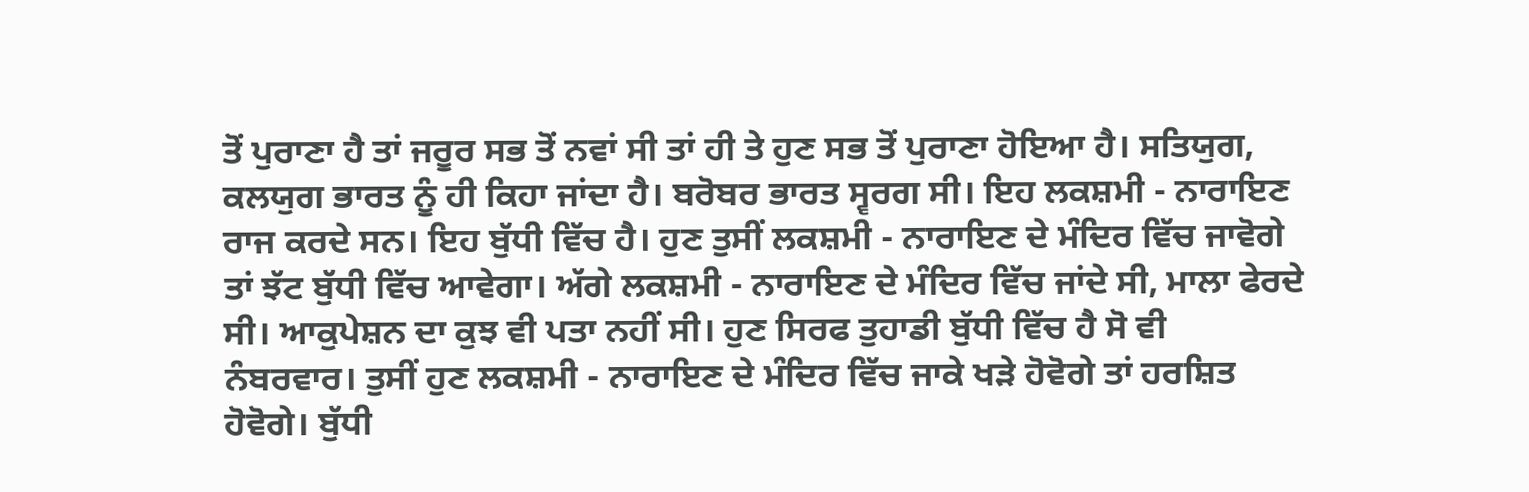ਤੋਂ ਪੁਰਾਣਾ ਹੈ ਤਾਂ ਜਰੂਰ ਸਭ ਤੋਂ ਨਵਾਂ ਸੀ ਤਾਂ ਹੀ ਤੇ ਹੁਣ ਸਭ ਤੋਂ ਪੁਰਾਣਾ ਹੋਇਆ ਹੈ। ਸਤਿਯੁਗ, ਕਲਯੁਗ ਭਾਰਤ ਨੂੰ ਹੀ ਕਿਹਾ ਜਾਂਦਾ ਹੈ। ਬਰੋਬਰ ਭਾਰਤ ਸ੍ਵਰਗ ਸੀ। ਇਹ ਲਕਸ਼ਮੀ - ਨਾਰਾਇਣ ਰਾਜ ਕਰਦੇ ਸਨ। ਇਹ ਬੁੱਧੀ ਵਿੱਚ ਹੈ। ਹੁਣ ਤੁਸੀਂ ਲਕਸ਼ਮੀ - ਨਾਰਾਇਣ ਦੇ ਮੰਦਿਰ ਵਿੱਚ ਜਾਵੋਗੇ ਤਾਂ ਝੱਟ ਬੁੱਧੀ ਵਿੱਚ ਆਵੇਗਾ। ਅੱਗੇ ਲਕਸ਼ਮੀ - ਨਾਰਾਇਣ ਦੇ ਮੰਦਿਰ ਵਿੱਚ ਜਾਂਦੇ ਸੀ, ਮਾਲਾ ਫੇਰਦੇ ਸੀ। ਆਕੁਪੇਸ਼ਨ ਦਾ ਕੁਝ ਵੀ ਪਤਾ ਨਹੀਂ ਸੀ। ਹੁਣ ਸਿਰਫ ਤੁਹਾਡੀ ਬੁੱਧੀ ਵਿੱਚ ਹੈ ਸੋ ਵੀ ਨੰਬਰਵਾਰ। ਤੁਸੀਂ ਹੁਣ ਲਕਸ਼ਮੀ - ਨਾਰਾਇਣ ਦੇ ਮੰਦਿਰ ਵਿੱਚ ਜਾਕੇ ਖੜੇ ਹੋਵੋਗੇ ਤਾਂ ਹਰਸ਼ਿਤ ਹੋਵੋਗੇ। ਬੁੱਧੀ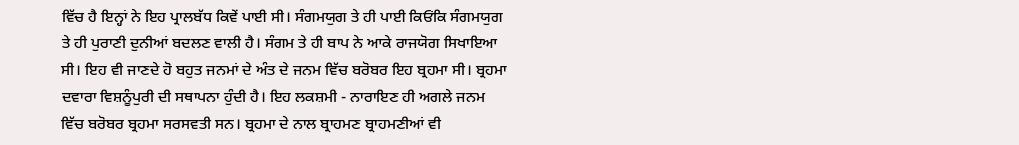ਵਿੱਚ ਹੈ ਇਨ੍ਹਾਂ ਨੇ ਇਹ ਪ੍ਰਾਲਬੱਧ ਕਿਵੇਂ ਪਾਈ ਸੀ। ਸੰਗਮਯੁਗ ਤੇ ਹੀ ਪਾਈ ਕਿਓਂਕਿ ਸੰਗਮਯੁਗ ਤੇ ਹੀ ਪੁਰਾਣੀ ਦੁਨੀਆਂ ਬਦਲਣ ਵਾਲੀ ਹੈ। ਸੰਗਮ ਤੇ ਹੀ ਬਾਪ ਨੇ ਆਕੇ ਰਾਜਯੋਗ ਸਿਖਾਇਆ ਸੀ। ਇਹ ਵੀ ਜਾਣਦੇ ਹੋ ਬਹੁਤ ਜਨਮਾਂ ਦੇ ਅੰਤ ਦੇ ਜਨਮ ਵਿੱਚ ਬਰੋਬਰ ਇਹ ਬ੍ਰਹਮਾ ਸੀ। ਬ੍ਰਹਮਾ ਦਵਾਰਾ ਵਿਸ਼ਨੂੰਪੁਰੀ ਦੀ ਸਥਾਪਨਾ ਹੁੰਦੀ ਹੈ। ਇਹ ਲਕਸ਼ਮੀ - ਨਾਰਾਇਣ ਹੀ ਅਗਲੇ ਜਨਮ ਵਿੱਚ ਬਰੋਬਰ ਬ੍ਰਹਮਾ ਸਰਸਵਤੀ ਸਨ। ਬ੍ਰਹਮਾ ਦੇ ਨਾਲ ਬ੍ਰਾਹਮਣ ਬ੍ਰਾਹਮਣੀਆਂ ਵੀ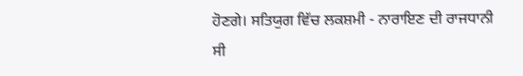ਹੋਣਗੇ। ਸਤਿਯੁਗ ਵਿੱਚ ਲਕਸ਼ਮੀ - ਨਾਰਾਇਣ ਦੀ ਰਾਜਧਾਨੀ ਸੀ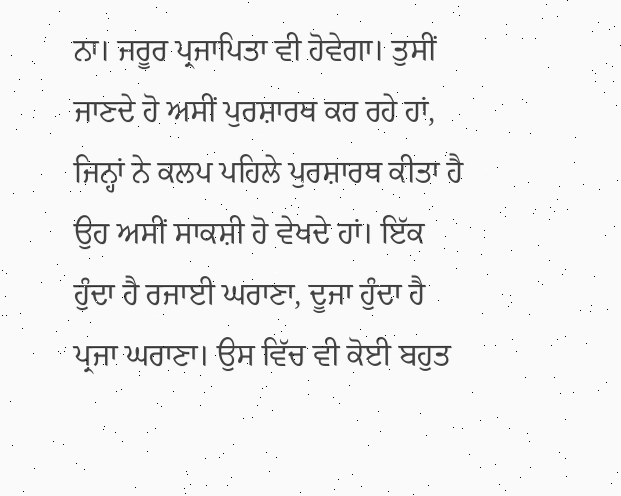ਨਾ। ਜਰੂਰ ਪ੍ਰਜਾਪਿਤਾ ਵੀ ਹੋਵੇਗਾ। ਤੁਸੀਂ ਜਾਣਦੇ ਹੋ ਅਸੀਂ ਪੁਰਸ਼ਾਰਥ ਕਰ ਰਹੇ ਹਾਂ, ਜਿਨ੍ਹਾਂ ਨੇ ਕਲਪ ਪਹਿਲੇ ਪੁਰਸ਼ਾਰਥ ਕੀਤਾ ਹੈ ਉਹ ਅਸੀਂ ਸਾਕਸ਼ੀ ਹੋ ਵੇਖਦੇ ਹਾਂ। ਇੱਕ ਹੁੰਦਾ ਹੈ ਰਜਾਈ ਘਰਾਣਾ, ਦੂਜਾ ਹੁੰਦਾ ਹੈ ਪ੍ਰਜਾ ਘਰਾਣਾ। ਉਸ ਵਿੱਚ ਵੀ ਕੋਈ ਬਹੁਤ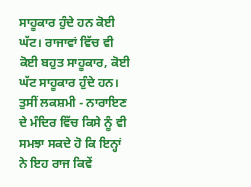ਸਾਹੂਕਾਰ ਹੁੰਦੇ ਹਨ ਕੋਈ ਘੱਟ। ਰਾਜਾਵਾਂ ਵਿੱਚ ਵੀ ਕੋਈ ਬਹੁਤ ਸਾਹੂਕਾਰ, ਕੋਈ ਘੱਟ ਸਾਹੂਕਾਰ ਹੁੰਦੇ ਹਨ। ਤੁਸੀਂ ਲਕਸ਼ਮੀ - ਨਾਰਾਇਣ ਦੇ ਮੰਦਿਰ ਵਿੱਚ ਕਿਸੇ ਨੂੰ ਵੀ ਸਮਝਾ ਸਕਦੇ ਹੋ ਕਿ ਇਨ੍ਹਾਂ ਨੇ ਇਹ ਰਾਜ ਕਿਵੇਂ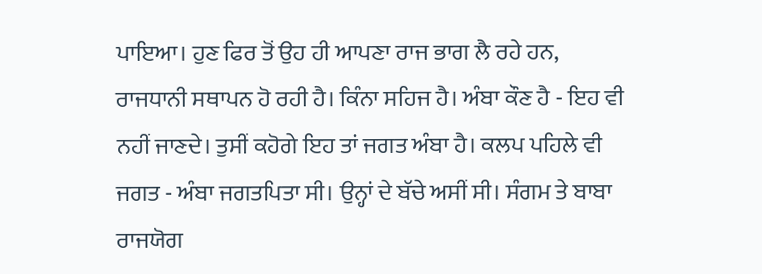ਪਾਇਆ। ਹੁਣ ਫਿਰ ਤੋਂ ਉਹ ਹੀ ਆਪਣਾ ਰਾਜ ਭਾਗ ਲੈ ਰਹੇ ਹਨ, ਰਾਜਧਾਨੀ ਸਥਾਪਨ ਹੋ ਰਹੀ ਹੈ। ਕਿੰਨਾ ਸਹਿਜ ਹੈ। ਅੰਬਾ ਕੌਣ ਹੈ - ਇਹ ਵੀ ਨਹੀਂ ਜਾਣਦੇ। ਤੁਸੀਂ ਕਹੋਗੇ ਇਹ ਤਾਂ ਜਗਤ ਅੰਬਾ ਹੈ। ਕਲਪ ਪਹਿਲੇ ਵੀ ਜਗਤ - ਅੰਬਾ ਜਗਤਪਿਤਾ ਸੀ। ਉਨ੍ਹਾਂ ਦੇ ਬੱਚੇ ਅਸੀਂ ਸੀ। ਸੰਗਮ ਤੇ ਬਾਬਾ ਰਾਜਯੋਗ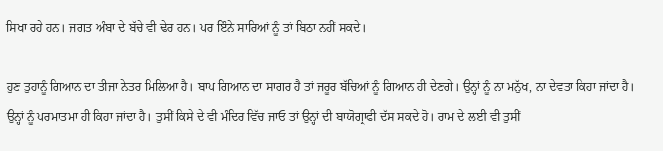ਸਿਖਾ ਰਹੇ ਹਨ। ਜਗਤ ਅੰਬਾ ਦੇ ਬੱਚੇ ਵੀ ਢੇਰ ਹਨ। ਪਰ ਇੰਨੇ ਸਾਰਿਆਂ ਨੂੰ ਤਾਂ ਬਿਠਾ ਨਹੀਂ ਸਕਦੇ।

ਹੁਣ ਤੁਹਾਨੂੰ ਗਿਆਨ ਦਾ ਤੀਜਾ ਨੇਤਰ ਮਿਲਿਆ ਹੈ। ਬਾਪ ਗਿਆਨ ਦਾ ਸਾਗਰ ਹੈ ਤਾਂ ਜਰੂਰ ਬੱਚਿਆਂ ਨੂੰ ਗਿਆਨ ਹੀ ਦੇਣਗੇ। ਉਨ੍ਹਾਂ ਨੂੰ ਨਾ ਮਨੁੱਖ, ਨਾ ਦੇਵਤਾ ਕਿਹਾ ਜਾਂਦਾ ਹੈ। ਉਨ੍ਹਾਂ ਨੂੰ ਪਰਮਾਤਮਾ ਹੀ ਕਿਹਾ ਜਾਂਦਾ ਹੈ। ਤੁਸੀਂ ਕਿਸੇ ਦੇ ਵੀ ਮੰਦਿਰ ਵਿੱਚ ਜਾਓ ਤਾਂ ਉਨ੍ਹਾਂ ਦੀ ਬਾਯੋਗ੍ਰਾਫੀ ਦੱਸ ਸਕਦੇ ਹੋ। ਰਾਮ ਦੇ ਲਈ ਵੀ ਤੁਸੀਂ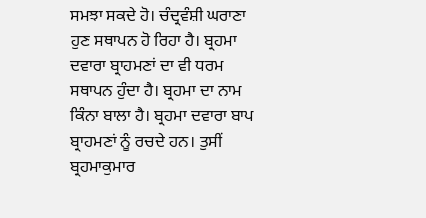ਸਮਝਾ ਸਕਦੇ ਹੋ। ਚੰਦ੍ਰਵੰਸ਼ੀ ਘਰਾਣਾ ਹੁਣ ਸਥਾਪਨ ਹੋ ਰਿਹਾ ਹੈ। ਬ੍ਰਹਮਾ ਦਵਾਰਾ ਬ੍ਰਾਹਮਣਾਂ ਦਾ ਵੀ ਧਰਮ ਸਥਾਪਨ ਹੁੰਦਾ ਹੈ। ਬ੍ਰਹਮਾ ਦਾ ਨਾਮ ਕਿੰਨਾ ਬਾਲਾ ਹੈ। ਬ੍ਰਹਮਾ ਦਵਾਰਾ ਬਾਪ ਬ੍ਰਾਹਮਣਾਂ ਨੂੰ ਰਚਦੇ ਹਨ। ਤੁਸੀਂ ਬ੍ਰਹਮਾਕੁਮਾਰ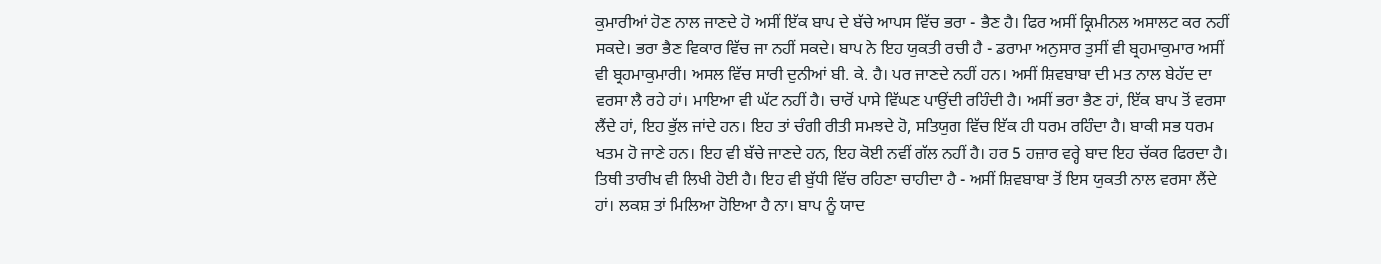ਕੁਮਾਰੀਆਂ ਹੋਣ ਨਾਲ ਜਾਣਦੇ ਹੋ ਅਸੀਂ ਇੱਕ ਬਾਪ ਦੇ ਬੱਚੇ ਆਪਸ ਵਿੱਚ ਭਰਾ - ਭੈਣ ਹੈ। ਫਿਰ ਅਸੀਂ ਕ੍ਰਿਮੀਨਲ ਅਸਾਲਟ ਕਰ ਨਹੀਂ ਸਕਦੇ। ਭਰਾ ਭੈਣ ਵਿਕਾਰ ਵਿੱਚ ਜਾ ਨਹੀਂ ਸਕਦੇ। ਬਾਪ ਨੇ ਇਹ ਯੁਕਤੀ ਰਚੀ ਹੈ - ਡਰਾਮਾ ਅਨੁਸਾਰ ਤੁਸੀਂ ਵੀ ਬ੍ਰਹਮਾਕੁਮਾਰ ਅਸੀਂ ਵੀ ਬ੍ਰਹਮਾਕੁਮਾਰੀ। ਅਸਲ ਵਿੱਚ ਸਾਰੀ ਦੁਨੀਆਂ ਬੀ. ਕੇ. ਹੈ। ਪਰ ਜਾਣਦੇ ਨਹੀਂ ਹਨ। ਅਸੀਂ ਸ਼ਿਵਬਾਬਾ ਦੀ ਮਤ ਨਾਲ ਬੇਹੱਦ ਦਾ ਵਰਸਾ ਲੈ ਰਹੇ ਹਾਂ। ਮਾਇਆ ਵੀ ਘੱਟ ਨਹੀਂ ਹੈ। ਚਾਰੋਂ ਪਾਸੇ ਵਿੱਘਣ ਪਾਉਂਦੀ ਰਹਿੰਦੀ ਹੈ। ਅਸੀਂ ਭਰਾ ਭੈਣ ਹਾਂ, ਇੱਕ ਬਾਪ ਤੋਂ ਵਰਸਾ ਲੈਂਦੇ ਹਾਂ, ਇਹ ਭੁੱਲ ਜਾਂਦੇ ਹਨ। ਇਹ ਤਾਂ ਚੰਗੀ ਰੀਤੀ ਸਮਝਦੇ ਹੋ, ਸਤਿਯੁਗ ਵਿੱਚ ਇੱਕ ਹੀ ਧਰਮ ਰਹਿੰਦਾ ਹੈ। ਬਾਕੀ ਸਭ ਧਰਮ ਖਤਮ ਹੋ ਜਾਣੇ ਹਨ। ਇਹ ਵੀ ਬੱਚੇ ਜਾਣਦੇ ਹਨ, ਇਹ ਕੋਈ ਨਵੀਂ ਗੱਲ ਨਹੀਂ ਹੈ। ਹਰ 5 ਹਜ਼ਾਰ ਵਰ੍ਹੇ ਬਾਦ ਇਹ ਚੱਕਰ ਫਿਰਦਾ ਹੈ। ਤਿਥੀ ਤਾਰੀਖ ਵੀ ਲਿਖੀ ਹੋਈ ਹੈ। ਇਹ ਵੀ ਬੁੱਧੀ ਵਿੱਚ ਰਹਿਣਾ ਚਾਹੀਦਾ ਹੈ - ਅਸੀਂ ਸ਼ਿਵਬਾਬਾ ਤੋਂ ਇਸ ਯੁਕਤੀ ਨਾਲ ਵਰਸਾ ਲੈਂਦੇ ਹਾਂ। ਲਕਸ਼ ਤਾਂ ਮਿਲਿਆ ਹੋਇਆ ਹੈ ਨਾ। ਬਾਪ ਨੂੰ ਯਾਦ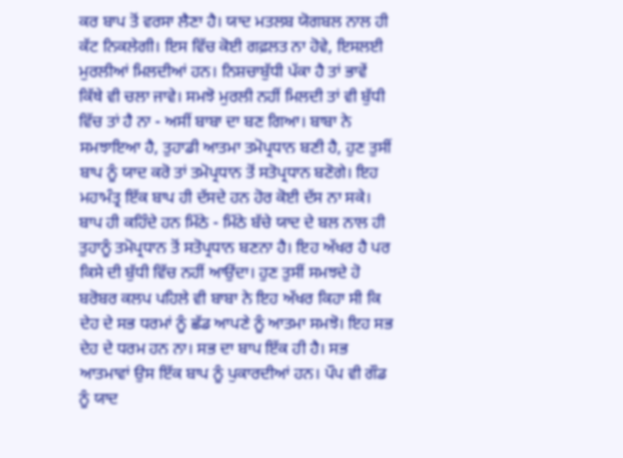ਕਰ ਬਾਪ ਤੋਂ ਵਰਸਾ ਲੈਣਾ ਹੈ। ਯਾਦ ਮਤਲਬ ਯੋਗਬਲ ਨਾਲ ਹੀ ਕੱਟ ਨਿਕਲੇਗੀ। ਇਸ ਵਿੱਚ ਕੋਈ ਗਫ਼ਲਤ ਨਾ ਹੋਵੇ, ਇਸਲਈ ਮੁਰਲੀਆਂ ਮਿਲਦੀਆਂ ਹਨ। ਨਿਸ਼ਚਾਬੁੱਧੀ ਪੱਕਾ ਹੈ ਤਾਂ ਭਾਵੇਂ ਕਿੱਥੇ ਵੀ ਚਲਾ ਜਾਵੇ। ਸਮਝੋ ਮੁਰਲੀ ਨਹੀਂ ਮਿਲਦੀ ਤਾਂ ਵੀ ਬੁੱਧੀ ਵਿੱਚ ਤਾਂ ਹੈ ਨਾ - ਅਸੀਂ ਬਾਬਾ ਦਾ ਬਣ ਗਿਆ। ਬਾਬਾ ਨੇ ਸਮਝਾਇਆ ਹੈ, ਤੁਹਾਡੀ ਆਤਮਾ ਤਮੋਪ੍ਰਧਾਨ ਬਣੀ ਹੈ, ਹੁਣ ਤੁਸੀਂ ਬਾਪ ਨੂੰ ਯਾਦ ਕਰੋ ਤਾਂ ਤਮੋਪ੍ਰਧਾਨ ਤੋਂ ਸਤੋਪ੍ਰਧਾਨ ਬਣੋਗੇ। ਇਹ ਮਹਾਮੰਤ੍ਰ ਇੱਕ ਬਾਪ ਹੀ ਦੱਸਦੇ ਹਨ ਹੋਰ ਕੋਈ ਦੱਸ ਨਾ ਸਕੇ। ਬਾਪ ਹੀ ਕਹਿੰਦੇ ਹਨ ਮਿੱਠੇ - ਮਿੱਠੇ ਬੱਚੇ ਯਾਦ ਦੇ ਬਲ ਨਾਲ ਹੀ ਤੁਹਾਨੂੰ ਤਮੋਪ੍ਰਧਾਨ ਤੋਂ ਸਤੋਪ੍ਰਧਾਨ ਬਣਨਾ ਹੈ। ਇਹ ਅੱਖਰ ਹੈ ਪਰ ਕਿਸੇ ਦੀ ਬੁੱਧੀ ਵਿੱਚ ਨਹੀਂ ਆਉਂਦਾ। ਹੁਣ ਤੁਸੀਂ ਸਮਝਦੇ ਹੋ ਬਰੋਬਰ ਕਲਪ ਪਹਿਲੇ ਵੀ ਬਾਬਾ ਨੇ ਇਹ ਅੱਖਰ ਕਿਹਾ ਸੀ ਕਿ ਦੇਹ ਦੇ ਸਭ ਧਰਮਾਂ ਨੂੰ ਛੱਡ ਆਪਣੇ ਨੂੰ ਆਤਮਾ ਸਮਝੋ। ਇਹ ਸਭ ਦੇਹ ਦੇ ਧਰਮ ਹਨ ਨਾ। ਸਭ ਦਾ ਬਾਪ ਇੱਕ ਹੀ ਹੈ। ਸਭ ਆਤਮਾਵਾਂ ਉਸ ਇੱਕ ਬਾਪ ਨੂੰ ਪੁਕਾਰਦੀਆਂ ਹਨ। ਪੌਪ ਵੀ ਗੌਡ ਨੂੰ ਯਾਦ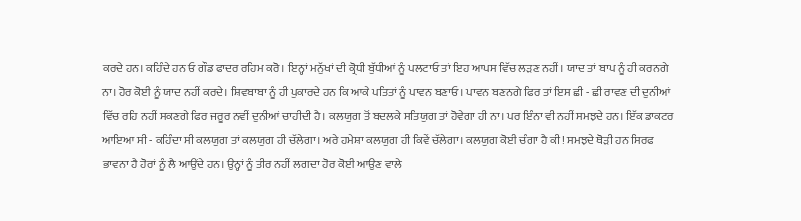ਕਰਦੇ ਹਨ। ਕਹਿੰਦੇ ਹਨ ਓ ਗੌਡ ਫਾਦਰ ਰਹਿਮ ਕਰੋ। ਇਨ੍ਹਾਂ ਮਨੁੱਖਾਂ ਦੀ ਕ੍ਰੋਧੀ ਬੁੱਧੀਆਂ ਨੂੰ ਪਲਟਾਓ ਤਾਂ ਇਹ ਆਪਸ ਵਿੱਚ ਲੜਣ ਨਹੀਂ। ਯਾਦ ਤਾਂ ਬਾਪ ਨੂੰ ਹੀ ਕਰਨਗੇ ਨਾ। ਹੋਰ ਕੋਈ ਨੂੰ ਯਾਦ ਨਹੀਂ ਕਰਦੇ। ਸ਼ਿਵਬਾਬਾ ਨੂੰ ਹੀ ਪੁਕਾਰਦੇ ਹਨ ਕਿ ਆਕੇ ਪਤਿਤਾਂ ਨੂੰ ਪਾਵਨ ਬਣਾਓ। ਪਾਵਨ ਬਣਨਗੇ ਫਿਰ ਤਾਂ ਇਸ ਛੀ - ਛੀ ਰਾਵਣ ਦੀ ਦੁਨੀਆਂ ਵਿੱਚ ਰਹਿ ਨਹੀਂ ਸਕਣਗੇ ਫਿਰ ਜਰੂਰ ਨਵੀਂ ਦੁਨੀਆਂ ਚਾਹੀਦੀ ਹੈ। ਕਲਯੁਗ ਤੋਂ ਬਦਲਕੇ ਸਤਿਯੁਗ ਤਾਂ ਹੋਵੇਗਾ ਹੀ ਨਾ। ਪਰ ਇੰਨਾ ਵੀ ਨਹੀਂ ਸਮਝਦੇ ਹਨ। ਇੱਕ ਡਾਕਟਰ ਆਇਆ ਸੀ - ਕਹਿੰਦਾ ਸੀ ਕਲਯੁਗ ਤਾਂ ਕਲਯੁਗ ਹੀ ਚੱਲੇਗਾ। ਅਰੇ ਹਮੇਸ਼ਾ ਕਲਯੁਗ ਹੀ ਕਿਵੇਂ ਚੱਲੇਗਾ। ਕਲਯੁਗ ਕੋਈ ਚੰਗਾ ਹੈ ਕੀ! ਸਮਝਦੇ ਥੋੜੀ ਹਨ ਸਿਰਫ ਭਾਵਨਾ ਹੈ ਹੋਰਾਂ ਨੂੰ ਲੈ ਆਉਂਦੇ ਹਨ। ਉਨ੍ਹਾਂ ਨੂੰ ਤੀਰ ਨਹੀਂ ਲਗਦਾ ਹੋਰ ਕੋਈ ਆਉਣ ਵਾਲੇ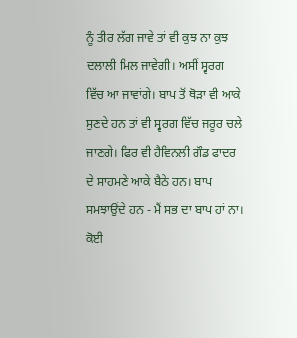ਨੂੰ ਤੀਰ ਲੱਗ ਜਾਵੇ ਤਾਂ ਵੀ ਕੁਝ ਨਾ ਕੁਝ ਦਲਾਲੀ ਮਿਲ ਜਾਵੇਗੀ। ਅਸੀਂ ਸ੍ਵਰਗ ਵਿੱਚ ਆ ਜਾਵਾਂਗੇ। ਬਾਪ ਤੋਂ ਥੋੜਾ ਵੀ ਆਕੇ ਸੁਣਦੇ ਹਨ ਤਾਂ ਵੀ ਸ੍ਵਰਗ ਵਿੱਚ ਜਰੂਰ ਚਲੇ ਜਾਣਗੇ। ਫਿਰ ਵੀ ਹੈਵਿਨਲੀ ਗੌਡ ਫਾਦਰ ਦੇ ਸਾਹਮਣੇ ਆਕੇ ਬੈਠੇ ਹਨ। ਬਾਪ ਸਮਝਾਉਂਦੇ ਹਨ - ਮੈਂ ਸਭ ਦਾ ਬਾਪ ਹਾਂ ਨਾ। ਕੋਈ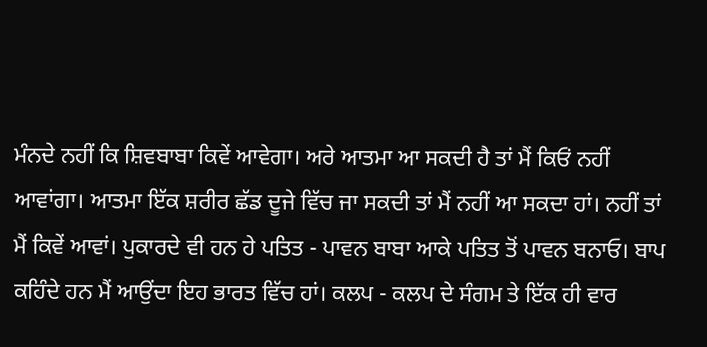ਮੰਨਦੇ ਨਹੀਂ ਕਿ ਸ਼ਿਵਬਾਬਾ ਕਿਵੇਂ ਆਵੇਗਾ। ਅਰੇ ਆਤਮਾ ਆ ਸਕਦੀ ਹੈ ਤਾਂ ਮੈਂ ਕਿਓਂ ਨਹੀਂ ਆਵਾਂਗਾ। ਆਤਮਾ ਇੱਕ ਸ਼ਰੀਰ ਛੱਡ ਦੂਜੇ ਵਿੱਚ ਜਾ ਸਕਦੀ ਤਾਂ ਮੈਂ ਨਹੀਂ ਆ ਸਕਦਾ ਹਾਂ। ਨਹੀਂ ਤਾਂ ਮੈਂ ਕਿਵੇਂ ਆਵਾਂ। ਪੁਕਾਰਦੇ ਵੀ ਹਨ ਹੇ ਪਤਿਤ - ਪਾਵਨ ਬਾਬਾ ਆਕੇ ਪਤਿਤ ਤੋਂ ਪਾਵਨ ਬਨਾਓ। ਬਾਪ ਕਹਿੰਦੇ ਹਨ ਮੈਂ ਆਉਂਦਾ ਇਹ ਭਾਰਤ ਵਿੱਚ ਹਾਂ। ਕਲਪ - ਕਲਪ ਦੇ ਸੰਗਮ ਤੇ ਇੱਕ ਹੀ ਵਾਰ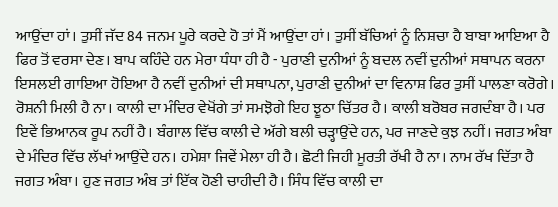ਆਉਂਦਾ ਹਾਂ। ਤੁਸੀਂ ਜੱਦ 84 ਜਨਮ ਪੂਰੇ ਕਰਦੇ ਹੋ ਤਾਂ ਮੈਂ ਆਉਂਦਾ ਹਾਂ। ਤੁਸੀਂ ਬੱਚਿਆਂ ਨੂੰ ਨਿਸ਼ਚਾ ਹੈ ਬਾਬਾ ਆਇਆ ਹੈ ਫਿਰ ਤੋਂ ਵਰਸਾ ਦੇਣ। ਬਾਪ ਕਹਿੰਦੇ ਹਨ ਮੇਰਾ ਧੰਧਾ ਹੀ ਹੈ - ਪੁਰਾਣੀ ਦੁਨੀਆਂ ਨੂੰ ਬਦਲ ਨਵੀਂ ਦੁਨੀਆਂ ਸਥਾਪਨ ਕਰਨਾ ਇਸਲਈ ਗਾਇਆ ਹੋਇਆ ਹੈ ਨਵੀਂ ਦੁਨੀਆਂ ਦੀ ਸਥਾਪਨਾ, ਪੁਰਾਣੀ ਦੁਨੀਆਂ ਦਾ ਵਿਨਾਸ਼ ਫਿਰ ਤੁਸੀਂ ਪਾਲਣਾ ਕਰੋਗੇ। ਰੋਸ਼ਨੀ ਮਿਲੀ ਹੈ ਨਾ। ਕਾਲੀ ਦਾ ਮੰਦਿਰ ਵੇਖੋਂਗੇ ਤਾਂ ਸਮਝੋਗੇ ਇਹ ਝੂਠਾ ਚਿੱਤਰ ਹੈ। ਕਾਲੀ ਬਰੋਬਰ ਜਗਦੰਬਾ ਹੈ। ਪਰ ਇਵੇਂ ਭਿਆਨਕ ਰੂਪ ਨਹੀਂ ਹੈ। ਬੰਗਾਲ ਵਿੱਚ ਕਾਲੀ ਦੇ ਅੱਗੇ ਬਲੀ ਚੜ੍ਹਾਉਂਦੇ ਹਨ, ਪਰ ਜਾਣਦੇ ਕੁਝ ਨਹੀਂ। ਜਗਤ ਅੰਬਾ ਦੇ ਮੰਦਿਰ ਵਿੱਚ ਲੱਖਾਂ ਆਉਂਦੇ ਹਨ। ਹਮੇਸ਼ਾ ਜਿਵੇਂ ਮੇਲਾ ਹੀ ਹੈ। ਛੋਟੀ ਜਿਹੀ ਮੂਰਤੀ ਰੱਖੀ ਹੈ ਨਾ। ਨਾਮ ਰੱਖ ਦਿੱਤਾ ਹੈ ਜਗਤ ਅੰਬਾ। ਹੁਣ ਜਗਤ ਅੰਬ ਤਾਂ ਇੱਕ ਹੋਣੀ ਚਾਹੀਦੀ ਹੈ। ਸਿੰਧ ਵਿੱਚ ਕਾਲੀ ਦਾ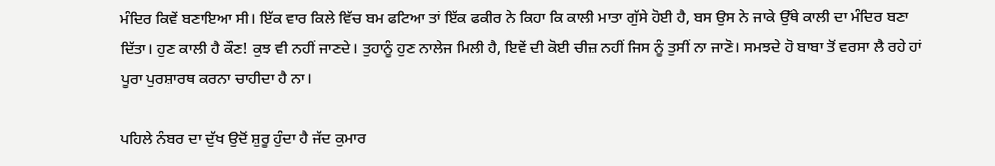ਮੰਦਿਰ ਕਿਵੇਂ ਬਣਾਇਆ ਸੀ। ਇੱਕ ਵਾਰ ਕਿਲੇ ਵਿੱਚ ਬਮ ਫਟਿਆ ਤਾਂ ਇੱਕ ਫਕੀਰ ਨੇ ਕਿਹਾ ਕਿ ਕਾਲੀ ਮਾਤਾ ਗੁੱਸੇ ਹੋਈ ਹੈ, ਬਸ ਉਸ ਨੇ ਜਾਕੇ ਉੱਥੇ ਕਾਲੀ ਦਾ ਮੰਦਿਰ ਬਣਾ ਦਿੱਤਾ। ਹੁਣ ਕਾਲੀ ਹੈ ਕੌਣ! ਕੁਝ ਵੀ ਨਹੀਂ ਜਾਣਦੇ। ਤੁਹਾਨੂੰ ਹੁਣ ਨਾਲੇਜ ਮਿਲੀ ਹੈ, ਇਵੇਂ ਦੀ ਕੋਈ ਚੀਜ਼ ਨਹੀਂ ਜਿਸ ਨੂੰ ਤੁਸੀਂ ਨਾ ਜਾਣੋ। ਸਮਝਦੇ ਹੋ ਬਾਬਾ ਤੋਂ ਵਰਸਾ ਲੈ ਰਹੇ ਹਾਂ ਪੂਰਾ ਪੁਰਸ਼ਾਰਥ ਕਰਨਾ ਚਾਹੀਦਾ ਹੈ ਨਾ।

ਪਹਿਲੇ ਨੰਬਰ ਦਾ ਦੁੱਖ ਉਦੋਂ ਸ਼ੁਰੂ ਹੁੰਦਾ ਹੈ ਜੱਦ ਕੁਮਾਰ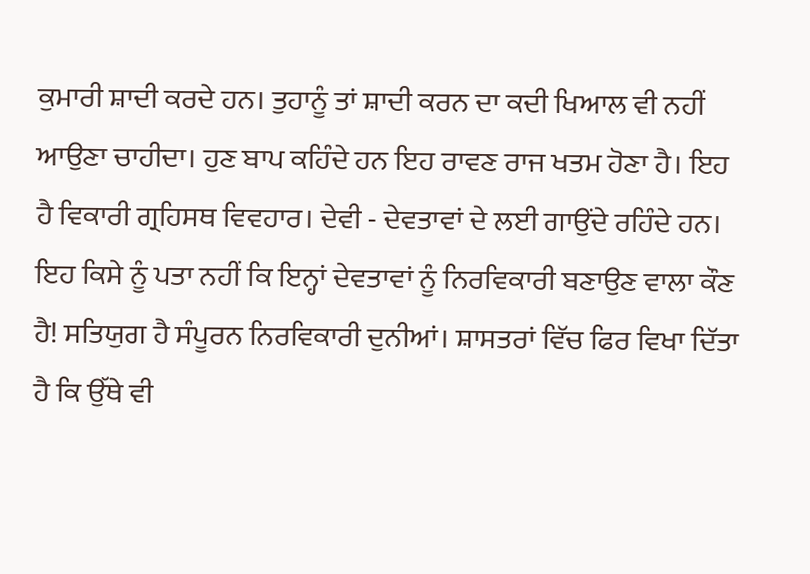ਕੁਮਾਰੀ ਸ਼ਾਦੀ ਕਰਦੇ ਹਨ। ਤੁਹਾਨੂੰ ਤਾਂ ਸ਼ਾਦੀ ਕਰਨ ਦਾ ਕਦੀ ਖਿਆਲ ਵੀ ਨਹੀਂ ਆਉਣਾ ਚਾਹੀਦਾ। ਹੁਣ ਬਾਪ ਕਹਿੰਦੇ ਹਨ ਇਹ ਰਾਵਣ ਰਾਜ ਖਤਮ ਹੋਣਾ ਹੈ। ਇਹ ਹੈ ਵਿਕਾਰੀ ਗ੍ਰਹਿਸਥ ਵਿਵਹਾਰ। ਦੇਵੀ - ਦੇਵਤਾਵਾਂ ਦੇ ਲਈ ਗਾਉਂਦੇ ਰਹਿੰਦੇ ਹਨ। ਇਹ ਕਿਸੇ ਨੂੰ ਪਤਾ ਨਹੀਂ ਕਿ ਇਨ੍ਹਾਂ ਦੇਵਤਾਵਾਂ ਨੂੰ ਨਿਰਵਿਕਾਰੀ ਬਣਾਉਣ ਵਾਲਾ ਕੌਣ ਹੈ! ਸਤਿਯੁਗ ਹੈ ਸੰਪੂਰਨ ਨਿਰਵਿਕਾਰੀ ਦੁਨੀਆਂ। ਸ਼ਾਸਤਰਾਂ ਵਿੱਚ ਫਿਰ ਵਿਖਾ ਦਿੱਤਾ ਹੈ ਕਿ ਉੱਥੇ ਵੀ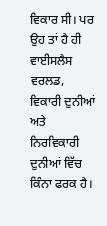ਵਿਕਾਰ ਸੀ। ਪਰ ਉਹ ਤਾਂ ਹੈ ਹੀ ਵਾਈਸਲੈਸ ਵਰਲਡ, ਵਿਕਾਰੀ ਦੁਨੀਆਂ ਅਤੇ ਨਿਰਵਿਕਾਰੀ ਦੁਨੀਆਂ ਵਿੱਚ ਕਿੰਨਾ ਫਰਕ ਹੈ।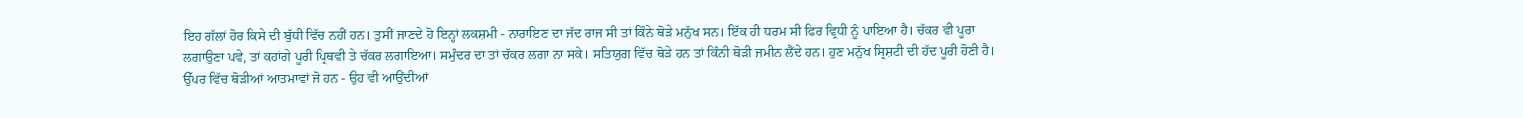ਇਹ ਗੱਲਾਂ ਹੋਰ ਕਿਸੇ ਦੀ ਬੁੱਧੀ ਵਿੱਚ ਨਹੀਂ ਹਨ। ਤੁਸੀਂ ਜਾਣਦੇ ਹੋ ਇਨ੍ਹਾਂ ਲਕਸ਼ਮੀ - ਨਾਰਾਇਣ ਦਾ ਜੱਦ ਰਾਜ ਸੀ ਤਾਂ ਕਿੰਨੇ ਥੋੜੇ ਮਨੁੱਖ ਸਨ। ਇੱਕ ਹੀ ਧਰਮ ਸੀ ਫਿਰ ਵ੍ਰਿਧੀ ਨੂੰ ਪਾਇਆ ਹੈ। ਚੱਕਰ ਵੀ ਪੂਰਾ ਲਗਾਉਣਾ ਪਵੇ, ਤਾਂ ਕਹਾਂਗੇ ਪੂਰੀ ਪ੍ਰਿਥਵੀ ਤੇ ਚੱਕਰ ਲਗਾਇਆ। ਸਮੁੰਦਰ ਦਾ ਤਾਂ ਚੱਕਰ ਲਗਾ ਨਾ ਸਕੇ। ਸਤਿਯੁਗ ਵਿੱਚ ਥੋੜੇ ਹਨ ਤਾਂ ਕਿੰਨੀ ਥੋੜੀ ਜਮੀਨ ਲੈਂਦੇ ਹਨ। ਹੁਣ ਮਨੁੱਖ ਸ੍ਰਿਸ਼ਟੀ ਦੀ ਹੱਦ ਪੂਰੀ ਹੋਣੀ ਹੈ। ਉੱਪਰ ਵਿੱਚ ਥੋੜੀਆਂ ਆਤਮਾਵਾਂ ਜੋ ਹਨ - ਉਹ ਵੀ ਆਉਂਦੀਆਂ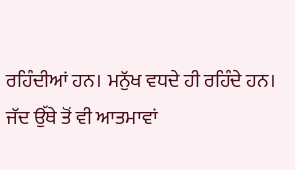ਰਹਿੰਦੀਆਂ ਹਨ। ਮਨੁੱਖ ਵਧਦੇ ਹੀ ਰਹਿੰਦੇ ਹਨ। ਜੱਦ ਉੱਥੇ ਤੋਂ ਵੀ ਆਤਮਾਵਾਂ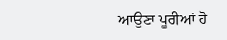ਆਉਣਾ ਪੂਰੀਆਂ ਹੋ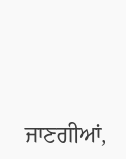ਜਾਣਗੀਆਂ,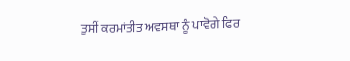ਤੁਸੀਂ ਕਰਮਾਂਤੀਤ ਅਵਸਥਾ ਨੂੰ ਪਾਵੋਗੇ ਫਿਰ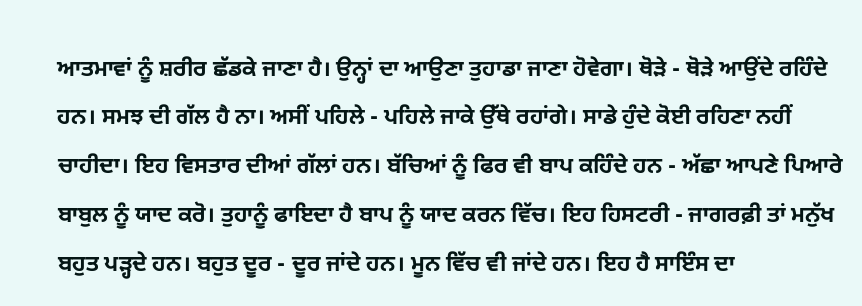ਆਤਮਾਵਾਂ ਨੂੰ ਸ਼ਰੀਰ ਛੱਡਕੇ ਜਾਣਾ ਹੈ। ਉਨ੍ਹਾਂ ਦਾ ਆਉਣਾ ਤੁਹਾਡਾ ਜਾਣਾ ਹੋਵੇਗਾ। ਥੋੜੇ - ਥੋੜੇ ਆਉਂਦੇ ਰਹਿੰਦੇ ਹਨ। ਸਮਝ ਦੀ ਗੱਲ ਹੈ ਨਾ। ਅਸੀਂ ਪਹਿਲੇ - ਪਹਿਲੇ ਜਾਕੇ ਉੱਥੇ ਰਹਾਂਗੇ। ਸਾਡੇ ਹੁੰਦੇ ਕੋਈ ਰਹਿਣਾ ਨਹੀਂ ਚਾਹੀਦਾ। ਇਹ ਵਿਸਤਾਰ ਦੀਆਂ ਗੱਲਾਂ ਹਨ। ਬੱਚਿਆਂ ਨੂੰ ਫਿਰ ਵੀ ਬਾਪ ਕਹਿੰਦੇ ਹਨ - ਅੱਛਾ ਆਪਣੇ ਪਿਆਰੇ ਬਾਬੁਲ ਨੂੰ ਯਾਦ ਕਰੋ। ਤੁਹਾਨੂੰ ਫਾਇਦਾ ਹੈ ਬਾਪ ਨੂੰ ਯਾਦ ਕਰਨ ਵਿੱਚ। ਇਹ ਹਿਸਟਰੀ - ਜਾਗਰਫ਼ੀ ਤਾਂ ਮਨੁੱਖ ਬਹੁਤ ਪੜ੍ਹਦੇ ਹਨ। ਬਹੁਤ ਦੂਰ - ਦੂਰ ਜਾਂਦੇ ਹਨ। ਮੂਨ ਵਿੱਚ ਵੀ ਜਾਂਦੇ ਹਨ। ਇਹ ਹੈ ਸਾਇੰਸ ਦਾ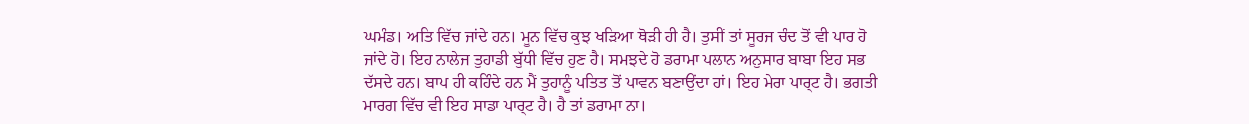ਘਮੰਡ। ਅਤਿ ਵਿੱਚ ਜਾਂਦੇ ਹਨ। ਮੂਨ ਵਿੱਚ ਕੁਝ ਖੜਿਆ ਥੋੜੀ ਹੀ ਹੈ। ਤੁਸੀਂ ਤਾਂ ਸੂਰਜ ਚੰਦ ਤੋਂ ਵੀ ਪਾਰ ਹੋ ਜਾਂਦੇ ਹੋ। ਇਹ ਨਾਲੇਜ ਤੁਹਾਡੀ ਬੁੱਧੀ ਵਿੱਚ ਹੁਣ ਹੈ। ਸਮਝਦੇ ਹੋ ਡਰਾਮਾ ਪਲਾਨ ਅਨੁਸਾਰ ਬਾਬਾ ਇਹ ਸਭ ਦੱਸਦੇ ਹਨ। ਬਾਪ ਹੀ ਕਹਿੰਦੇ ਹਨ ਮੈਂ ਤੁਹਾਨੂੰ ਪਤਿਤ ਤੋਂ ਪਾਵਨ ਬਣਾਉਂਦਾ ਹਾਂ। ਇਹ ਮੇਰਾ ਪਾਰ੍ਟ ਹੈ। ਭਗਤੀ ਮਾਰਗ ਵਿੱਚ ਵੀ ਇਹ ਸਾਡਾ ਪਾਰ੍ਟ ਹੈ। ਹੈ ਤਾਂ ਡਰਾਮਾ ਨਾ।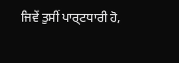ਜਿਵੇਂ ਤੁਸੀਂ ਪਾਰ੍ਟਧਾਰੀ ਹੋ,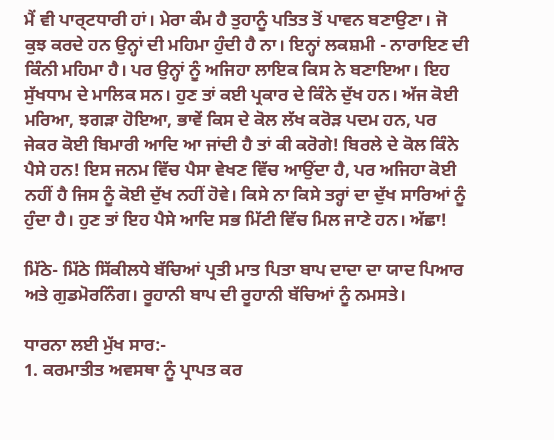ਮੈਂ ਵੀ ਪਾਰ੍ਟਧਾਰੀ ਹਾਂ। ਮੇਰਾ ਕੰਮ ਹੈ ਤੁਹਾਨੂੰ ਪਤਿਤ ਤੋਂ ਪਾਵਨ ਬਣਾਉਣਾ। ਜੋ ਕੁਝ ਕਰਦੇ ਹਨ ਉਨ੍ਹਾਂ ਦੀ ਮਹਿਮਾ ਹੁੰਦੀ ਹੈ ਨਾ। ਇਨ੍ਹਾਂ ਲਕਸ਼ਮੀ - ਨਾਰਾਇਣ ਦੀ ਕਿੰਨੀ ਮਹਿਮਾ ਹੈ। ਪਰ ਉਨ੍ਹਾਂ ਨੂੰ ਅਜਿਹਾ ਲਾਇਕ ਕਿਸ ਨੇ ਬਣਾਇਆ। ਇਹ ਸੁੱਖਧਾਮ ਦੇ ਮਾਲਿਕ ਸਨ। ਹੁਣ ਤਾਂ ਕਈ ਪ੍ਰਕਾਰ ਦੇ ਕਿੰਨੇ ਦੁੱਖ ਹਨ। ਅੱਜ ਕੋਈ ਮਰਿਆ, ਝਗੜਾ ਹੋਇਆ, ਭਾਵੇਂ ਕਿਸ ਦੇ ਕੋਲ ਲੱਖ ਕਰੋੜ ਪਦਮ ਹਨ, ਪਰ ਜੇਕਰ ਕੋਈ ਬਿਮਾਰੀ ਆਦਿ ਆ ਜਾਂਦੀ ਹੈ ਤਾਂ ਕੀ ਕਰੋਗੇ! ਬਿਰਲੇ ਦੇ ਕੋਲ ਕਿੰਨੇ ਪੈਸੇ ਹਨ! ਇਸ ਜਨਮ ਵਿੱਚ ਪੈਸਾ ਵੇਖਣ ਵਿੱਚ ਆਉਂਦਾ ਹੈ, ਪਰ ਅਜਿਹਾ ਕੋਈ ਨਹੀਂ ਹੈ ਜਿਸ ਨੂੰ ਕੋਈ ਦੁੱਖ ਨਹੀਂ ਹੋਵੇ। ਕਿਸੇ ਨਾ ਕਿਸੇ ਤਰ੍ਹਾਂ ਦਾ ਦੁੱਖ ਸਾਰਿਆਂ ਨੂੰ ਹੁੰਦਾ ਹੈ। ਹੁਣ ਤਾਂ ਇਹ ਪੈਸੇ ਆਦਿ ਸਭ ਮਿੱਟੀ ਵਿੱਚ ਮਿਲ ਜਾਣੇ ਹਨ। ਅੱਛਾ!

ਮਿੱਠੇ- ਮਿੱਠੇ ਸਿੱਕੀਲਧੇ ਬੱਚਿਆਂ ਪ੍ਰਤੀ ਮਾਤ ਪਿਤਾ ਬਾਪ ਦਾਦਾ ਦਾ ਯਾਦ ਪਿਆਰ ਅਤੇ ਗੁਡਮੋਰਨਿੰਗ। ਰੂਹਾਨੀ ਬਾਪ ਦੀ ਰੂਹਾਨੀ ਬੱਚਿਆਂ ਨੂੰ ਨਮਸਤੇ।

ਧਾਰਨਾ ਲਈ ਮੁੱਖ ਸਾਰ:-
1. ਕਰਮਾਤੀਤ ਅਵਸਥਾ ਨੂੰ ਪ੍ਰਾਪਤ ਕਰ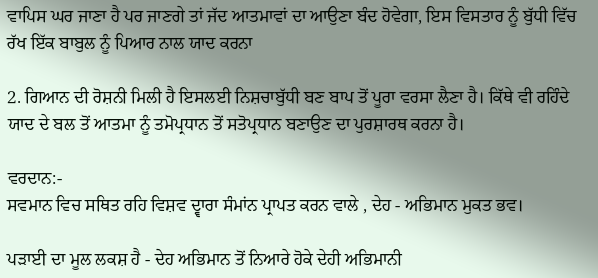ਵਾਪਿਸ ਘਰ ਜਾਣਾ ਹੈ ਪਰ ਜਾਣਗੇ ਤਾਂ ਜੱਦ ਆਤਮਾਵਾਂ ਦਾ ਆਉਣਾ ਬੰਦ ਹੋਵੇਗਾ, ਇਸ ਵਿਸਤਾਰ ਨੂੰ ਬੁੱਧੀ ਵਿੱਚ ਰੱਖ ਇੱਕ ਬਾਬੁਲ ਨੂੰ ਪਿਆਰ ਨਾਲ ਯਾਦ ਕਰਨਾ

2. ਗਿਆਨ ਦੀ ਰੋਸ਼ਨੀ ਮਿਲੀ ਹੈ ਇਸਲਈ ਨਿਸ਼ਚਾਬੁੱਧੀ ਬਣ ਬਾਪ ਤੋਂ ਪੂਰਾ ਵਰਸਾ ਲੈਣਾ ਹੈ। ਕਿੱਥੇ ਵੀ ਰਹਿੰਦੇ ਯਾਦ ਦੇ ਬਲ ਤੋਂ ਆਤਮਾ ਨੂੰ ਤਮੋਪ੍ਰਧਾਨ ਤੋਂ ਸਤੋਪ੍ਰਧਾਨ ਬਣਾਉਣ ਦਾ ਪੁਰਸ਼ਾਰਥ ਕਰਨਾ ਹੈ।

ਵਰਦਾਨ:-
ਸਵਮਾਨ ਵਿਚ ਸਥਿਤ ਰਹਿ ਵਿਸ਼ਵ ਦ੍ਵਾਰਾ ਸੰਮਾਂਨ ਪ੍ਰਾਪਤ ਕਰਨ ਵਾਲੇ , ਦੇਹ - ਅਭਿਮਾਨ ਮੁਕਤ ਭਵ।

ਪੜਾਈ ਦਾ ਮੂਲ ਲਕਸ਼ ਹੈ - ਦੇਹ ਅਭਿਮਾਨ ਤੋਂ ਨਿਆਰੇ ਹੋਕੇ ਦੇਹੀ ਅਭਿਮਾਨੀ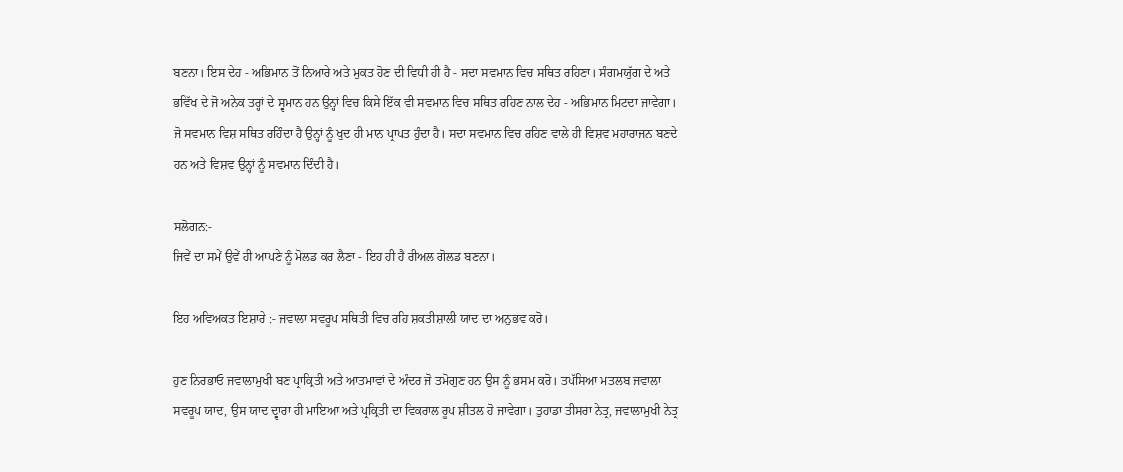ਬਣਨਾ। ਇਸ ਦੇਹ - ਅਭਿਮਾਨ ਤੋਂ ਨਿਆਰੇ ਅਤੇ ਮੁਕਤ ਹੋਣ ਦੀ ਵਿਧੀ ਹੀ ਹੈ - ਸਦਾ ਸਵਮਾਨ ਵਿਚ ਸਥਿਤ ਰਹਿਣਾ। ਸੰਗਮਯੁੱਗ ਦੇ ਅਤੇ ਭਵਿੱਖ ਦੇ ਜੋ ਅਨੇਕ ਤਰ੍ਹਾਂ ਦੇ ਸ੍ਵਮਾਨ ਹਨ ਉਨ੍ਹਾਂ ਵਿਚ ਕਿਸੇ ਇੱਕ ਵੀ ਸਵਮਾਨ ਵਿਚ ਸਥਿਤ ਰਹਿਣ ਨਾਲ ਦੇਹ - ਅਭਿਮਾਨ ਮਿਟਦਾ ਜਾਵੇਗਾ। ਜੋ ਸਵਮਾਨ ਵਿਸ਼ ਸਥਿਤ ਰਹਿੰਦਾ ਹੈ ਉਨ੍ਹਾਂ ਨੂੰ ਖੁਦ ਹੀ ਮਾਨ ਪ੍ਰਾਪਤ ਹੁੰਦਾ ਹੈ। ਸਦਾ ਸਵਮਾਨ ਵਿਚ ਰਹਿਣ ਵਾਲੇ ਹੀ ਵਿਸ਼ਵ ਮਹਾਰਾਜਨ ਬਣਦੇ ਹਨ ਅਤੇ ਵਿਸ਼ਵ ਉਨ੍ਹਾਂ ਨੂੰ ਸਵਮਾਨ ਦਿੰਦੀ ਹੈ।

ਸਲੋਗਨ:-
ਜਿਵੇਂ ਦਾ ਸਮੇਂ ਉਵੇਂ ਹੀ ਆਪਣੇ ਨੂੰ ਮੋਲਡ ਕਰ ਲੈਣਾ - ਇਹ ਹੀ ਹੈ ਰੀਅਲ ਗੋਲਡ ਬਣਨਾ।

ਇਹ ਅਵਿਅਕਤ ਇਸ਼ਾਰੇ :- ਜਵਾਲਾ ਸਵਰੂਪ ਸਥਿਤੀ ਵਿਚ ਰਹਿ ਸ਼ਕਤੀਸ਼ਾਲੀ ਯਾਦ ਦਾ ਅਨੁਭਵ ਕਰੋ।

ਹੁਣ ਨਿਰਭਾਓ ਜਵਾਲਾਮੁਖੀ ਬਣ ਪ੍ਰਾਕ੍ਰਿਤੀ ਅਤੇ ਆਤਮਾਵਾਂ ਦੇ ਅੰਦਰ ਜੋ ਤਮੋਗੁਣ ਹਨ ਉਸ ਨੂੰ ਭਸਮ ਕਰੋ। ਤਪੱਸਿਆ ਮਤਲਬ ਜਵਾਲਾ ਸਵਰੂਪ ਯਾਦ, ਉਸ ਯਾਦ ਦ੍ਵਾਰਾ ਹੀ ਮਾਇਆ ਅਤੇ ਪ੍ਰਕ੍ਰਿਤੀ ਦਾ ਵਿਕਰਾਲ ਰੂਪ ਸ਼ੀਤਲ ਹੋ ਜਾਵੇਗਾ। ਤੁਹਾਡਾ ਤੀਸਰਾ ਨੇਤ੍ਰ, ਜਵਾਲਾਮੁਖੀ ਨੇਤ੍ਰ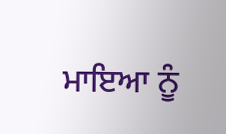ਮਾਇਆ ਨੂੰ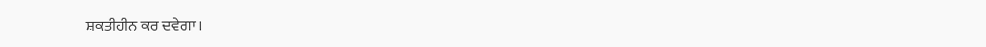ਸ਼ਕਤੀਹੀਨ ਕਰ ਦਵੇਗਾ।